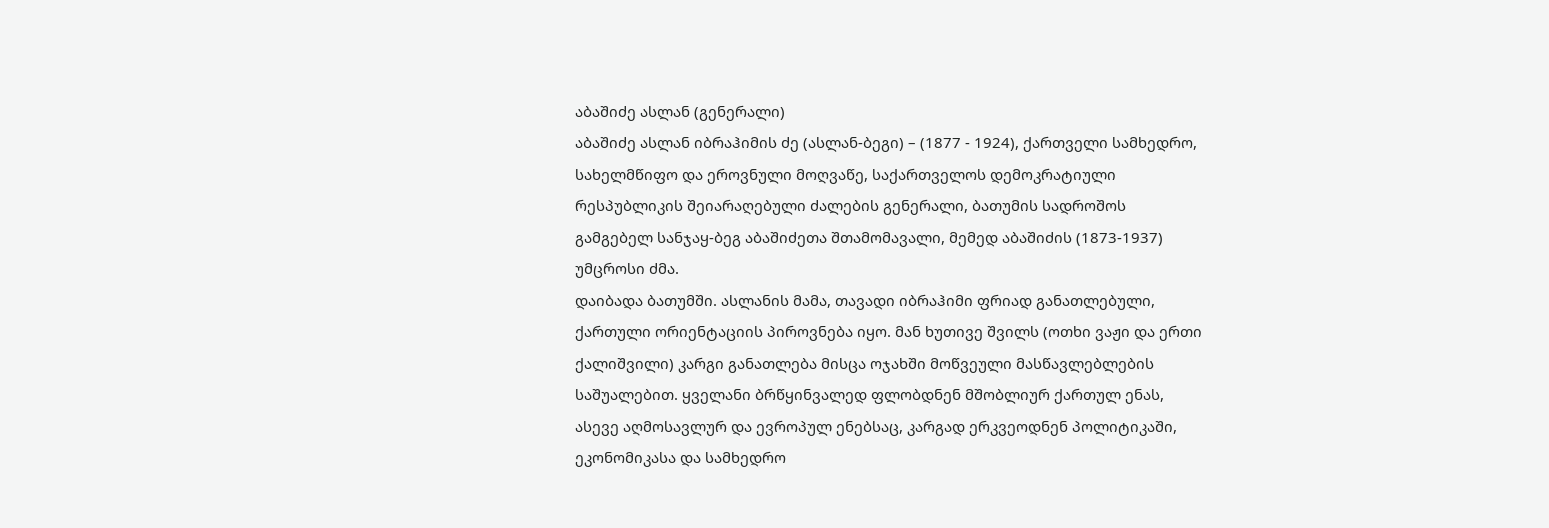აბაშიძე ასლან (გენერალი)
აბაშიძე ასლან იბრაჰიმის ძე (ასლან-ბეგი) – (1877 - 1924), ქართველი სამხედრო, სახელმწიფო და ეროვნული მოღვაწე, საქართველოს დემოკრატიული რესპუბლიკის შეიარაღებული ძალების გენერალი, ბათუმის სადროშოს გამგებელ სანჯაყ-ბეგ აბაშიძეთა შთამომავალი, მემედ აბაშიძის (1873-1937) უმცროსი ძმა.
დაიბადა ბათუმში. ასლანის მამა, თავადი იბრაჰიმი ფრიად განათლებული, ქართული ორიენტაციის პიროვნება იყო. მან ხუთივე შვილს (ოთხი ვაჟი და ერთი ქალიშვილი) კარგი განათლება მისცა ოჯახში მოწვეული მასწავლებლების საშუალებით. ყველანი ბრწყინვალედ ფლობდნენ მშობლიურ ქართულ ენას, ასევე აღმოსავლურ და ევროპულ ენებსაც, კარგად ერკვეოდნენ პოლიტიკაში, ეკონომიკასა და სამხედრო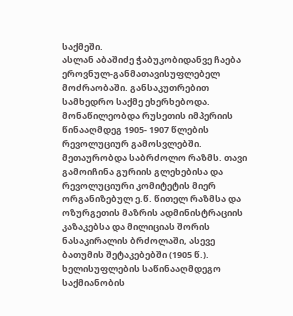საქმეში.
ასლან აბაშიძე ჭაბუკობიდანვე ჩაება ეროვნულ-განმათავისუფლებელ მოძრაობაში. განსაკუთრებით სამხედრო საქმე ეხერხებოდა. მონაწილეობდა რუსეთის იმპერიის წინააღმდეგ 1905- 1907 წლების რევოლუციურ გამოსვლებში. მეთაურობდა საბრძოლო რაზმს. თავი გამოიჩინა გურიის გლეხებისა და რევოლუციური კომიტეტის მიერ ორგანიზებულ ე.წ. წითელ რაზმსა და ოზურგეთის მაზრის ადმინისტრაციის კაზაკებსა და მილიციას შორის ნასაკირალის ბრძოლაში, ასევე ბათუმის შეტაკებებში (1905 წ.).
ხელისუფლების საწინააღმდეგო საქმიანობის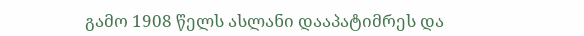გამო 1908 წელს ასლანი დააპატიმრეს და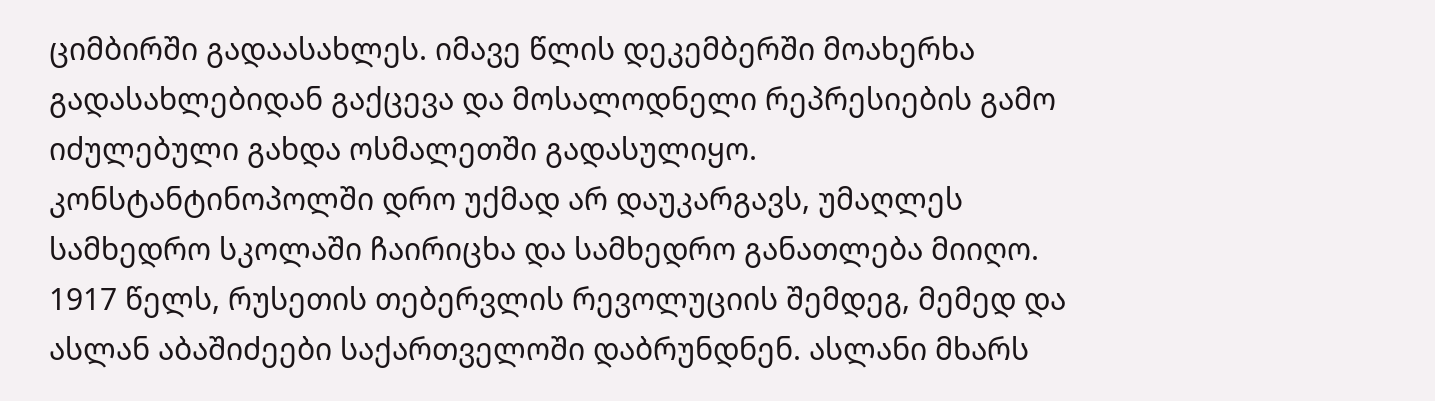ციმბირში გადაასახლეს. იმავე წლის დეკემბერში მოახერხა გადასახლებიდან გაქცევა და მოსალოდნელი რეპრესიების გამო იძულებული გახდა ოსმალეთში გადასულიყო. კონსტანტინოპოლში დრო უქმად არ დაუკარგავს, უმაღლეს სამხედრო სკოლაში ჩაირიცხა და სამხედრო განათლება მიიღო.
1917 წელს, რუსეთის თებერვლის რევოლუციის შემდეგ, მემედ და ასლან აბაშიძეები საქართველოში დაბრუნდნენ. ასლანი მხარს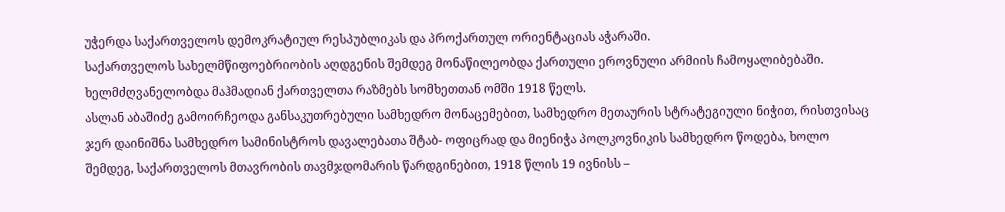უჭერდა საქართველოს დემოკრატიულ რესპუბლიკას და პროქართულ ორიენტაციას აჭარაში.
საქართველოს სახელმწიფოებრიობის აღდგენის შემდეგ მონაწილეობდა ქართული ეროვნული არმიის ჩამოყალიბებაში. ხელმძღვანელობდა მაჰმადიან ქართველთა რაზმებს სომხეთთან ომში 1918 წელს.
ასლან აბაშიძე გამოირჩეოდა განსაკუთრებული სამხედრო მონაცემებით, სამხედრო მეთაურის სტრატეგიული ნიჭით, რისთვისაც ჯერ დაინიშნა სამხედრო სამინისტროს დავალებათა შტაბ- ოფიცრად და მიენიჭა პოლკოვნიკის სამხედრო წოდება, ხოლო შემდეგ, საქართველოს მთავრობის თავმჯდომარის წარდგინებით, 1918 წლის 19 ივნისს –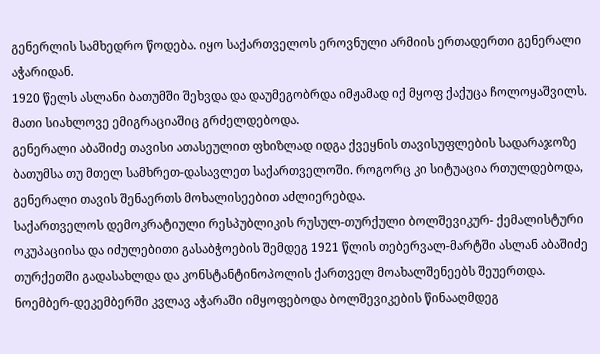გენერლის სამხედრო წოდება. იყო საქართველოს ეროვნული არმიის ერთადერთი გენერალი აჭარიდან.
1920 წელს ასლანი ბათუმში შეხვდა და დაუმეგობრდა იმჟამად იქ მყოფ ქაქუცა ჩოლოყაშვილს. მათი სიახლოვე ემიგრაციაშიც გრძელდებოდა.
გენერალი აბაშიძე თავისი ათასეულით ფხიზლად იდგა ქვეყნის თავისუფლების სადარაჯოზე ბათუმსა თუ მთელ სამხრეთ-დასავლეთ საქართველოში. როგორც კი სიტუაცია რთულდებოდა, გენერალი თავის შენაერთს მოხალისეებით აძლიერებდა.
საქართველოს დემოკრატიული რესპუბლიკის რუსულ-თურქული ბოლშევიკურ- ქემალისტური ოკუპაციისა და იძულებითი გასაბჭოების შემდეგ 1921 წლის თებერვალ-მარტში ასლან აბაშიძე თურქეთში გადასახლდა და კონსტანტინოპოლის ქართველ მოახალშენეებს შეუერთდა. ნოემბერ-დეკემბერში კვლავ აჭარაში იმყოფებოდა ბოლშევიკების წინააღმდეგ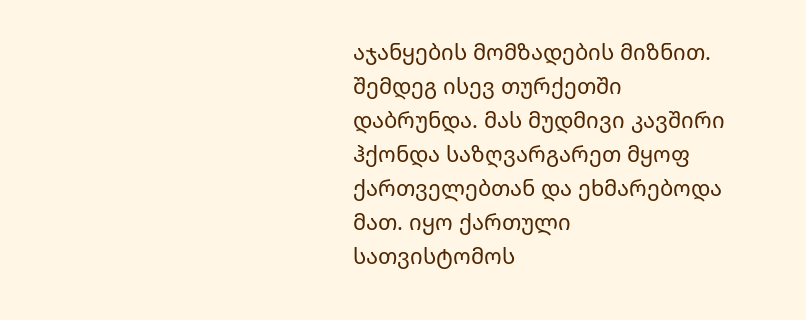აჯანყების მომზადების მიზნით. შემდეგ ისევ თურქეთში დაბრუნდა. მას მუდმივი კავშირი ჰქონდა საზღვარგარეთ მყოფ ქართველებთან და ეხმარებოდა მათ. იყო ქართული სათვისტომოს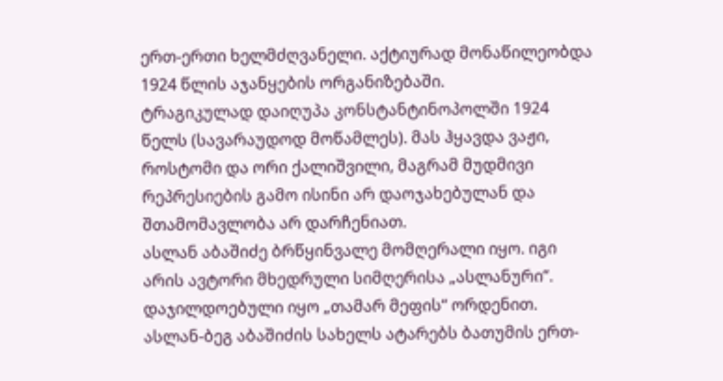ერთ-ერთი ხელმძღვანელი. აქტიურად მონაწილეობდა 1924 წლის აჯანყების ორგანიზებაში.
ტრაგიკულად დაიღუპა კონსტანტინოპოლში 1924 წელს (სავარაუდოდ მოწამლეს). მას ჰყავდა ვაჟი, როსტომი და ორი ქალიშვილი, მაგრამ მუდმივი რეპრესიების გამო ისინი არ დაოჯახებულან და შთამომავლობა არ დარჩენიათ.
ასლან აბაშიძე ბრწყინვალე მომღერალი იყო. იგი არის ავტორი მხედრული სიმღერისა „ასლანური“.
დაჯილდოებული იყო „თამარ მეფის“ ორდენით. ასლან-ბეგ აბაშიძის სახელს ატარებს ბათუმის ერთ-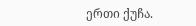ერთი ქუჩა.